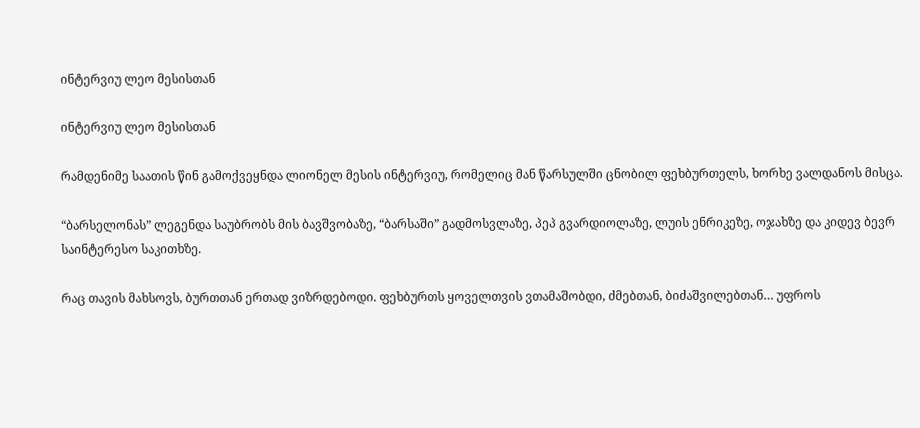ინტერვიუ ლეო მესისთან

ინტერვიუ ლეო მესისთან

რამდენიმე საათის წინ გამოქვეყნდა ლიონელ მესის ინტერვიუ, რომელიც მან წარსულში ცნობილ ფეხბურთელს, ხორხე ვალდანოს მისცა.

“ბარსელონას” ლეგენდა საუბრობს მის ბავშვობაზე, “ბარსაში” გადმოსვლაზე, პეპ გვარდიოლაზე, ლუის ენრიკეზე, ოჯახზე და კიდევ ბევრ საინტერესო საკითხზე.

რაც თავის მახსოვს, ბურთთან ერთად ვიზრდებოდი. ფეხბურთს ყოველთვის ვთამაშობდი, ძმებთან, ბიძაშვილებთან… უფროს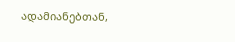ადამიანებთან,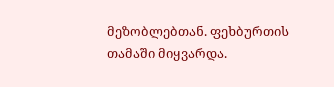მეზობლებთან. ფეხბურთის თამაში მიყვარდა.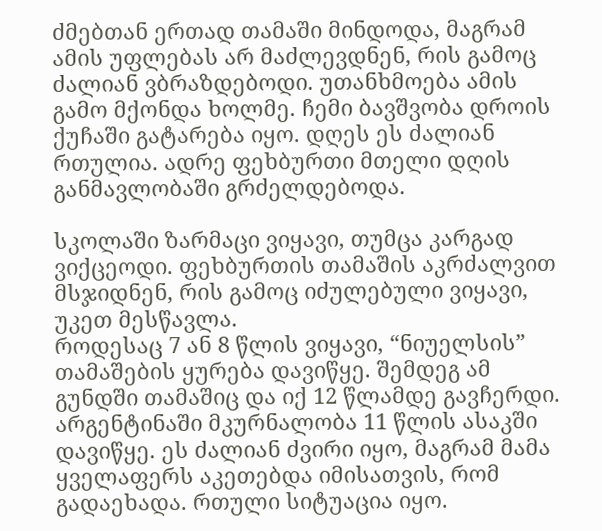ძმებთან ერთად თამაში მინდოდა, მაგრამ ამის უფლებას არ მაძლევდნენ, რის გამოც ძალიან ვბრაზდებოდი. უთანხმოება ამის გამო მქონდა ხოლმე. ჩემი ბავშვობა დროის ქუჩაში გატარება იყო. დღეს ეს ძალიან რთულია. ადრე ფეხბურთი მთელი დღის განმავლობაში გრძელდებოდა.

სკოლაში ზარმაცი ვიყავი, თუმცა კარგად ვიქცეოდი. ფეხბურთის თამაშის აკრძალვით მსჯიდნენ, რის გამოც იძულებული ვიყავი, უკეთ მესწავლა.
როდესაც 7 ან 8 წლის ვიყავი, “ნიუელსის” თამაშების ყურება დავიწყე. შემდეგ ამ გუნდში თამაშიც და იქ 12 წლამდე გავჩერდი.
არგენტინაში მკურნალობა 11 წლის ასაკში დავიწყე. ეს ძალიან ძვირი იყო, მაგრამ მამა ყველაფერს აკეთებდა იმისათვის, რომ გადაეხადა. რთული სიტუაცია იყო.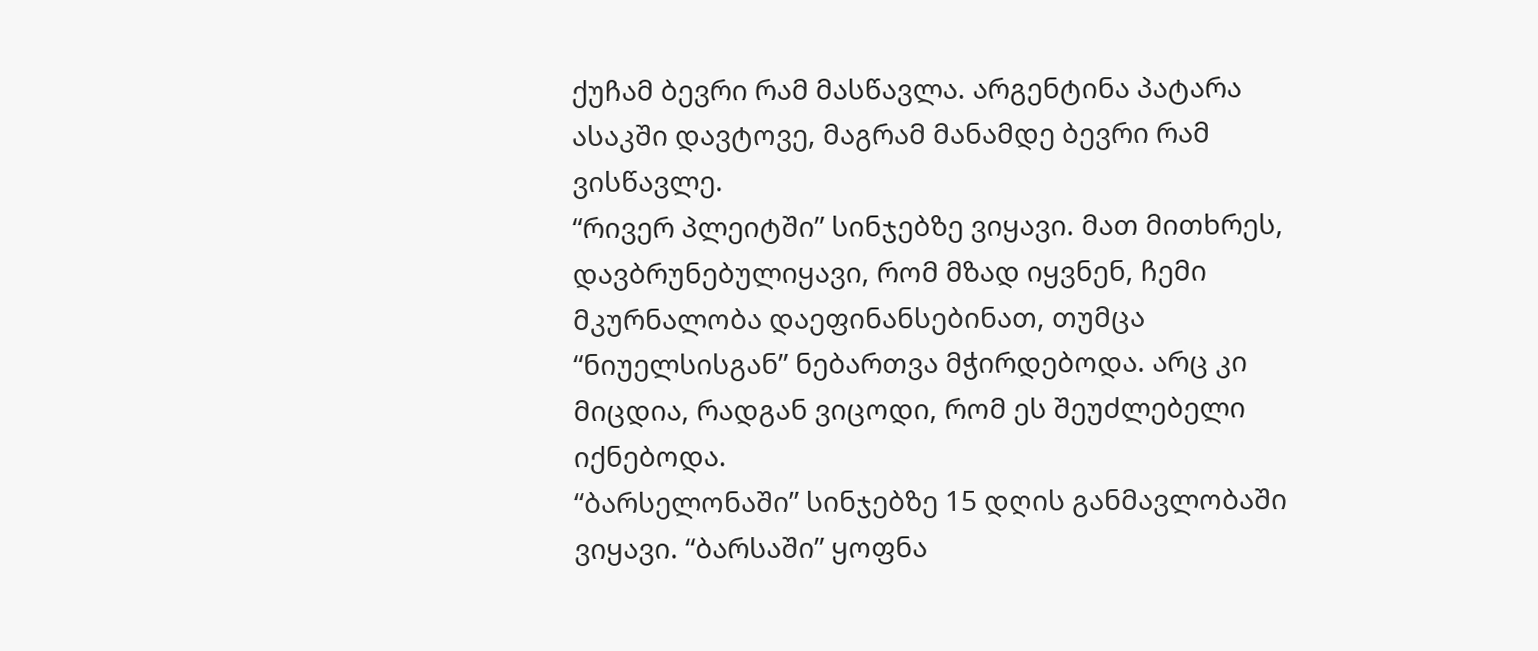ქუჩამ ბევრი რამ მასწავლა. არგენტინა პატარა ასაკში დავტოვე, მაგრამ მანამდე ბევრი რამ ვისწავლე.
“რივერ პლეიტში” სინჯებზე ვიყავი. მათ მითხრეს, დავბრუნებულიყავი, რომ მზად იყვნენ, ჩემი მკურნალობა დაეფინანსებინათ, თუმცა “ნიუელსისგან” ნებართვა მჭირდებოდა. არც კი მიცდია, რადგან ვიცოდი, რომ ეს შეუძლებელი იქნებოდა.
“ბარსელონაში” სინჯებზე 15 დღის განმავლობაში ვიყავი. “ბარსაში” ყოფნა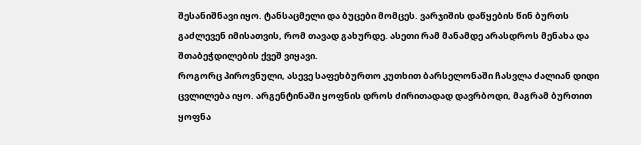შესანიშნავი იყო. ტანსაცმელი და ბუცები მომცეს. ვარჯიშის დაწყების წინ ბურთს გაძლევენ იმისათვის, რომ თავად გახურდე. ასეთი რამ მანამდე არასდროს მენახა და შთაბეჭდილების ქვეშ ვიყავი.
როგორც პიროვნული, ასევე საფეხბურთო კუთხით ბარსელონაში ჩასვლა ძალიან დიდი ცვლილება იყო. არგენტინაში ყოფნის დროს ძირითადად დავრბოდი, მაგრამ ბურთით ყოფნა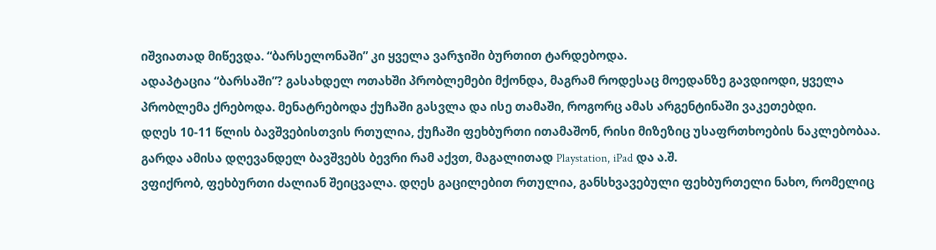იშვიათად მიწევდა. “ბარსელონაში” კი ყველა ვარჯიში ბურთით ტარდებოდა.
ადაპტაცია “ბარსაში”? გასახდელ ოთახში პრობლემები მქონდა, მაგრამ როდესაც მოედანზე გავდიოდი, ყველა პრობლემა ქრებოდა. მენატრებოდა ქუჩაში გასვლა და ისე თამაში, როგორც ამას არგენტინაში ვაკეთებდი.
დღეს 10-11 წლის ბავშვებისთვის რთულია, ქუჩაში ფეხბურთი ითამაშონ, რისი მიზეზიც უსაფრთხოების ნაკლებობაა. გარდა ამისა დღევანდელ ბავშვებს ბევრი რამ აქვთ, მაგალითად Playstation, iPad და ა.შ.
ვფიქრობ, ფეხბურთი ძალიან შეიცვალა. დღეს გაცილებით რთულია, განსხვავებული ფეხბურთელი ნახო, რომელიც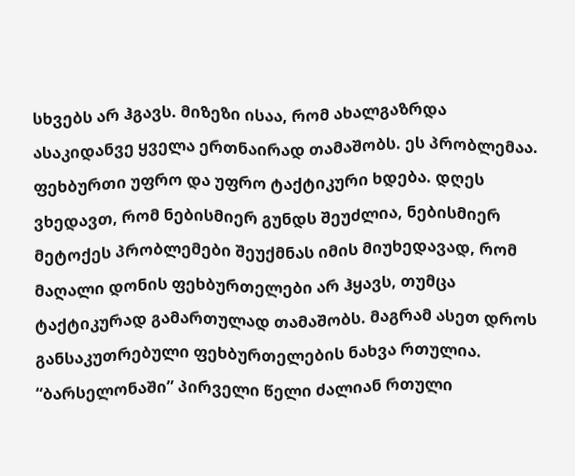სხვებს არ ჰგავს. მიზეზი ისაა, რომ ახალგაზრდა ასაკიდანვე ყველა ერთნაირად თამაშობს. ეს პრობლემაა.
ფეხბურთი უფრო და უფრო ტაქტიკური ხდება. დღეს ვხედავთ, რომ ნებისმიერ გუნდს შეუძლია, ნებისმიერ მეტოქეს პრობლემები შეუქმნას იმის მიუხედავად, რომ მაღალი დონის ფეხბურთელები არ ჰყავს, თუმცა ტაქტიკურად გამართულად თამაშობს. მაგრამ ასეთ დროს განსაკუთრებული ფეხბურთელების ნახვა რთულია.
“ბარსელონაში” პირველი წელი ძალიან რთული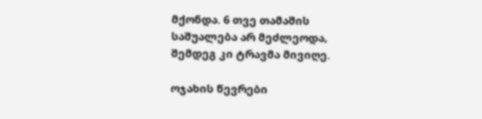მქონდა. 6 თვე თამაშის საშუალება არ მეძლეოდა, შემდეგ კი ტრავმა მივიღე.

ოჯახის წევრები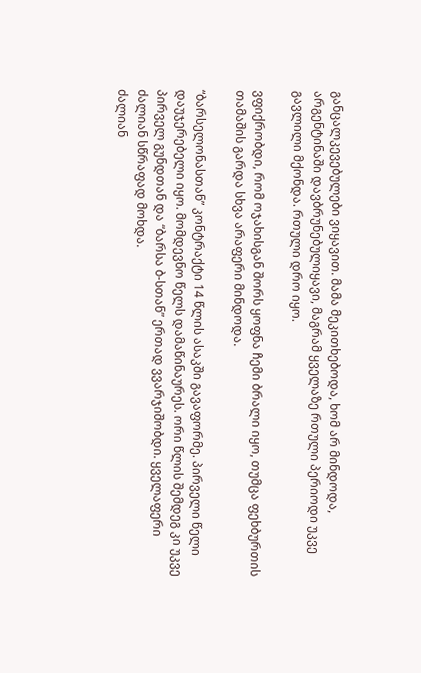განცალკევებულები ვიყავით. მამა მეკითხებოდა, ხომ არ მინდოდა, არგენტინაში დავბრუნებულიყავი, მაგრამ ყველაზე რთული პერიოდი უკვე გავლილი მქონდა. რთული დრო იყო.

ვფიქრობდი, რომ ოჯახისგან შორს ყოფნა ჩემი ბრალი იყო, თუმცა ფეხბურთის თამაშის გარდა სხვა არაფერი მინდოდა.

“ბარსელონასთან” კონტრაქტი 14 წლის ასაკში გავაფორმე. პირველი წელი დაუჯერებელი იყო. მომდევნო წელს დამაწინაურეს. ორი წლის შემდეგ კი უკვე პირველ გუნდთან და “ბარსა ბ-სთან” ერთად ვვარჯიშობდი. ყველაფერი ძალიან სწრაფად მოხდა.
ძალიან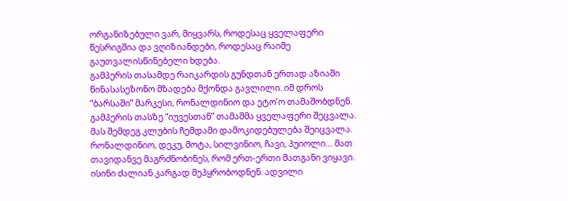ორგანიზებული ვარ, მიყვარს, როდესაც ყველაფერი წესრიგშია და ვღიზიანდები, როდესაც რაიმე გაუთვალისწინებელი ხდება.
გამპერის თასამდე რაიკარდის გუნდთან ერთად აზიაში წინასასეზონო მზადება მქონდა გავლილი. იმ დროს “ბარსაში” მარკესი, რონალდინიო და ეტო’ო თამაშობდნენ. გამპერის თასზე “იუვესთან” თამაშმა ყველაფერი შეცვალა. მას შემდეგ კლუბის ჩემდამი დამოკიდებულება შეიცვალა.
რონალდინიო, დეკუ, მოტა, სილვინიო, ჩავი, პუიოლი… მათ თავიდანვე მაგრძნობინეს, რომ ერთ-ერთი მათგანი ვიყავი. ისინი ძალიან კარგად მეპყრობოდნენ. ადვილი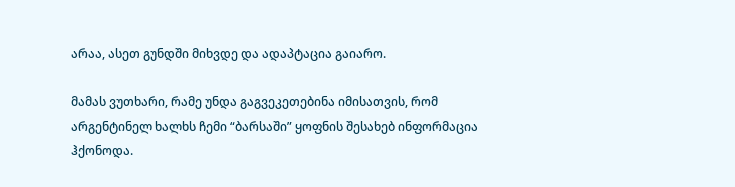არაა, ასეთ გუნდში მიხვდე და ადაპტაცია გაიარო.

მამას ვუთხარი, რამე უნდა გაგვეკეთებინა იმისათვის, რომ არგენტინელ ხალხს ჩემი “ბარსაში” ყოფნის შესახებ ინფორმაცია ჰქონოდა.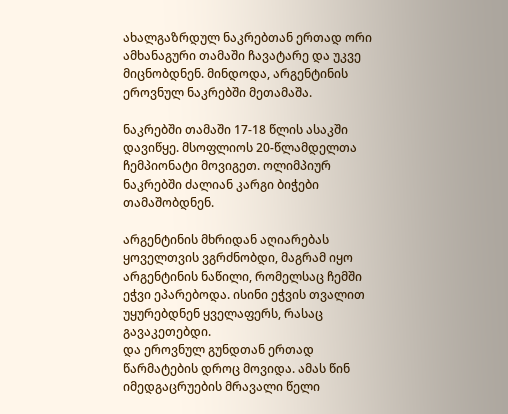ახალგაზრდულ ნაკრებთან ერთად ორი ამხანაგური თამაში ჩავატარე და უკვე მიცნობდნენ. მინდოდა, არგენტინის ეროვნულ ნაკრებში მეთამაშა.

ნაკრებში თამაში 17-18 წლის ასაკში დავიწყე. მსოფლიოს 20-წლამდელთა ჩემპიონატი მოვიგეთ. ოლიმპიურ ნაკრებში ძალიან კარგი ბიჭები თამაშობდნენ.

არგენტინის მხრიდან აღიარებას ყოველთვის ვგრძნობდი, მაგრამ იყო არგენტინის ნაწილი, რომელსაც ჩემში ეჭვი ეპარებოდა. ისინი ეჭვის თვალით უყურებდნენ ყველაფერს, რასაც გავაკეთებდი.
და ეროვნულ გუნდთან ერთად წარმატების დროც მოვიდა. ამას წინ იმედგაცრუების მრავალი წელი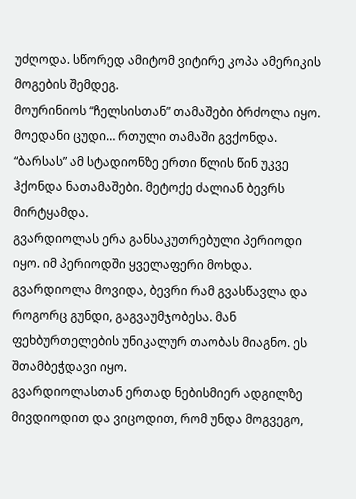უძღოდა. სწორედ ამიტომ ვიტირე კოპა ამერიკის მოგების შემდეგ.
მოურინიოს “ჩელსისთან” თამაშები ბრძოლა იყო. მოედანი ცუდი… რთული თამაში გვქონდა. “ბარსას” ამ სტადიონზე ერთი წლის წინ უკვე ჰქონდა ნათამაშები. მეტოქე ძალიან ბევრს მირტყამდა.
გვარდიოლას ერა განსაკუთრებული პერიოდი იყო. იმ პერიოდში ყველაფერი მოხდა. გვარდიოლა მოვიდა, ბევრი რამ გვასწავლა და როგორც გუნდი, გაგვაუმჯობესა. მან ფეხბურთელების უნიკალურ თაობას მიაგნო. ეს შთამბეჭდავი იყო.
გვარდიოლასთან ერთად ნებისმიერ ადგილზე მივდიოდით და ვიცოდით, რომ უნდა მოგვეგო,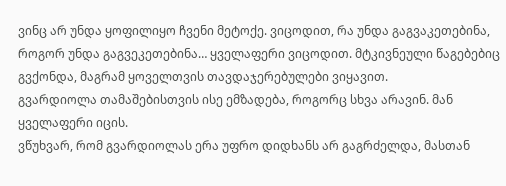ვინც არ უნდა ყოფილიყო ჩვენი მეტოქე. ვიცოდით, რა უნდა გაგვაკეთებინა, როგორ უნდა გაგვეკეთებინა… ყველაფერი ვიცოდით. მტკივნეული წაგებებიც გვქონდა, მაგრამ ყოველთვის თავდაჯერებულები ვიყავით.
გვარდიოლა თამაშებისთვის ისე ემზადება, როგორც სხვა არავინ. მან ყველაფერი იცის.
ვწუხვარ, რომ გვარდიოლას ერა უფრო დიდხანს არ გაგრძელდა, მასთან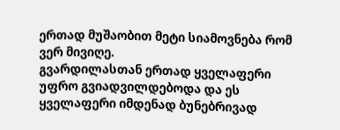ერთად მუშაობით მეტი სიამოვნება რომ ვერ მივიღე.
გვარდილასთან ერთად ყველაფერი უფრო გვიადვილდებოდა და ეს ყველაფერი იმდენად ბუნებრივად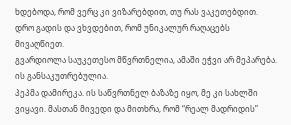ხდებოდა, რომ ვერც კი ვიზარებდით, თუ რას ვაკეთებდით. დრო გადის და ვხვდებით, რომ უნიკალურ რაღაცებს მივაღწიეთ.
გვარდიოლა საუკეთესო მწვრთნელია, ამაში ეჭვი არ მეპარება. ის განსაკუთრებულია.
პეპმა დამირეკა. ის საწვრთნელ ბაზაზე იყო, მე კი სახლში ვიყავი. მასთან მივედი და მითხრა, რომ “რეალ მადრიდის”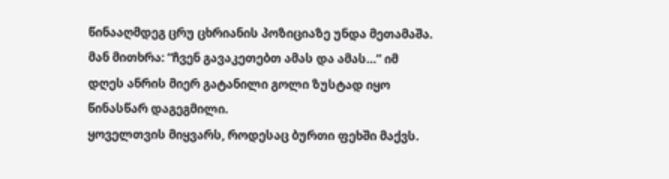წინააღმდეგ ცრუ ცხრიანის პოზიციაზე უნდა მეთამაშა. მან მითხრა: “ჩვენ გავაკეთებთ ამას და ამას…” იმ დღეს ანრის მიერ გატანილი გოლი ზუსტად იყო წინასწარ დაგეგმილი.
ყოველთვის მიყვარს, როდესაც ბურთი ფეხში მაქვს.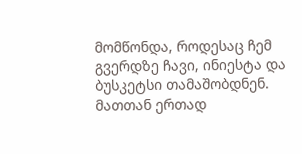მომწონდა, როდესაც ჩემ გვერდზე ჩავი, ინიესტა და ბუსკეტსი თამაშობდნენ. მათთან ერთად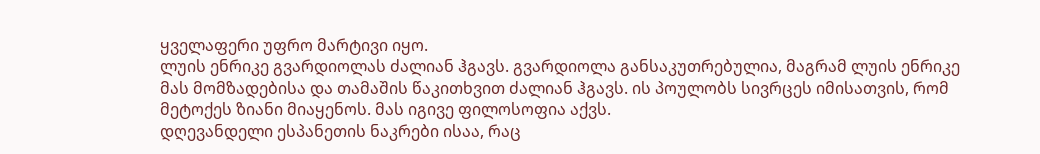ყველაფერი უფრო მარტივი იყო.
ლუის ენრიკე გვარდიოლას ძალიან ჰგავს. გვარდიოლა განსაკუთრებულია, მაგრამ ლუის ენრიკე მას მომზადებისა და თამაშის წაკითხვით ძალიან ჰგავს. ის პოულობს სივრცეს იმისათვის, რომ მეტოქეს ზიანი მიაყენოს. მას იგივე ფილოსოფია აქვს.
დღევანდელი ესპანეთის ნაკრები ისაა, რაც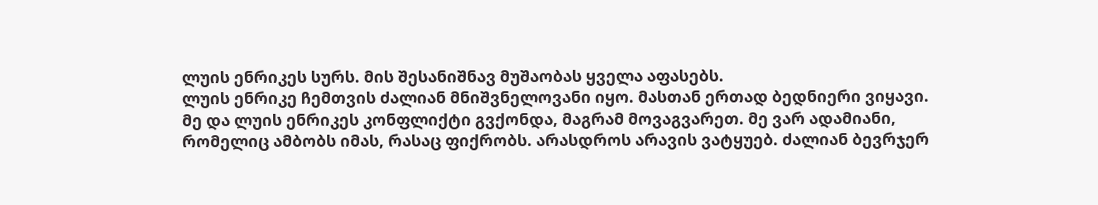ლუის ენრიკეს სურს. მის შესანიშნავ მუშაობას ყველა აფასებს.
ლუის ენრიკე ჩემთვის ძალიან მნიშვნელოვანი იყო. მასთან ერთად ბედნიერი ვიყავი.
მე და ლუის ენრიკეს კონფლიქტი გვქონდა, მაგრამ მოვაგვარეთ. მე ვარ ადამიანი, რომელიც ამბობს იმას, რასაც ფიქრობს. არასდროს არავის ვატყუებ. ძალიან ბევრჯერ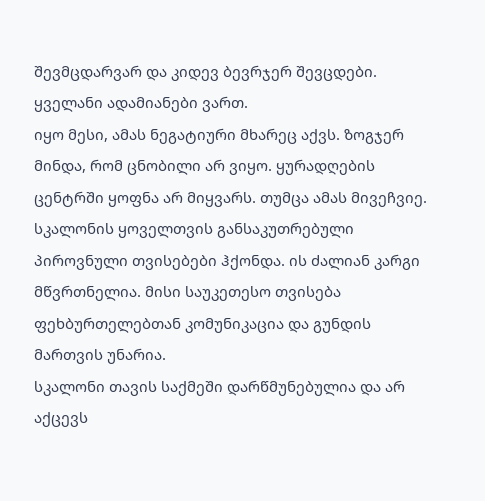შევმცდარვარ და კიდევ ბევრჯერ შევცდები. ყველანი ადამიანები ვართ.
იყო მესი, ამას ნეგატიური მხარეც აქვს. ზოგჯერ მინდა, რომ ცნობილი არ ვიყო. ყურადღების ცენტრში ყოფნა არ მიყვარს. თუმცა ამას მივეჩვიე.
სკალონის ყოველთვის განსაკუთრებული პიროვნული თვისებები ჰქონდა. ის ძალიან კარგი მწვრთნელია. მისი საუკეთესო თვისება ფეხბურთელებთან კომუნიკაცია და გუნდის მართვის უნარია.
სკალონი თავის საქმეში დარწმუნებულია და არ აქცევს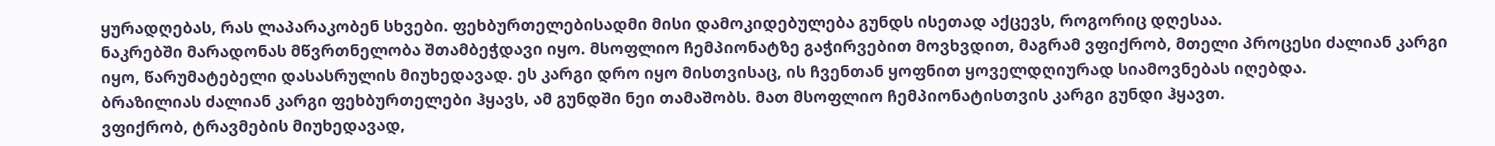ყურადღებას, რას ლაპარაკობენ სხვები. ფეხბურთელებისადმი მისი დამოკიდებულება გუნდს ისეთად აქცევს, როგორიც დღესაა.
ნაკრებში მარადონას მწვრთნელობა შთამბეჭდავი იყო. მსოფლიო ჩემპიონატზე გაჭირვებით მოვხვდით, მაგრამ ვფიქრობ, მთელი პროცესი ძალიან კარგი იყო, წარუმატებელი დასასრულის მიუხედავად. ეს კარგი დრო იყო მისთვისაც, ის ჩვენთან ყოფნით ყოველდღიურად სიამოვნებას იღებდა.
ბრაზილიას ძალიან კარგი ფეხბურთელები ჰყავს, ამ გუნდში ნეი თამაშობს. მათ მსოფლიო ჩემპიონატისთვის კარგი გუნდი ჰყავთ.
ვფიქრობ, ტრავმების მიუხედავად,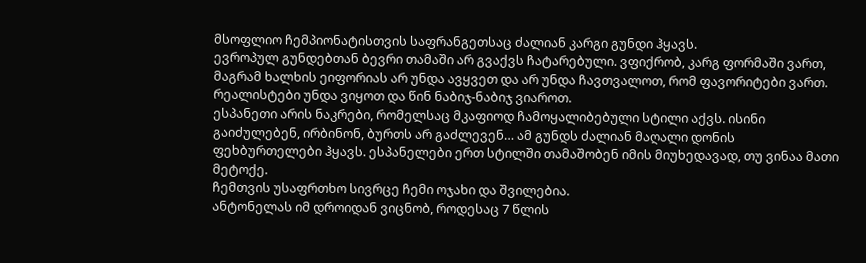მსოფლიო ჩემპიონატისთვის საფრანგეთსაც ძალიან კარგი გუნდი ჰყავს.
ევროპულ გუნდებთან ბევრი თამაში არ გვაქვს ჩატარებული. ვფიქრობ, კარგ ფორმაში ვართ, მაგრამ ხალხის ეიფორიას არ უნდა ავყვეთ და არ უნდა ჩავთვალოთ, რომ ფავორიტები ვართ. რეალისტები უნდა ვიყოთ და წინ ნაბიჯ-ნაბიჯ ვიაროთ.
ესპანეთი არის ნაკრები, რომელსაც მკაფიოდ ჩამოყალიბებული სტილი აქვს. ისინი გაიძულებენ, ირბინონ, ბურთს არ გაძლევენ… ამ გუნდს ძალიან მაღალი დონის ფეხბურთელები ჰყავს. ესპანელები ერთ სტილში თამაშობენ იმის მიუხედავად, თუ ვინაა მათი მეტოქე.
ჩემთვის უსაფრთხო სივრცე ჩემი ოჯახი და შვილებია.
ანტონელას იმ დროიდან ვიცნობ, როდესაც 7 წლის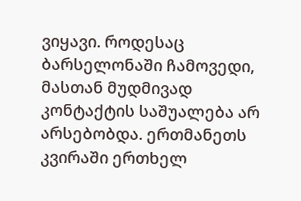ვიყავი. როდესაც ბარსელონაში ჩამოვედი, მასთან მუდმივად კონტაქტის საშუალება არ არსებობდა. ერთმანეთს კვირაში ერთხელ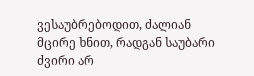ვესაუბრებოდით, ძალიან მცირე ხნით, რადგან საუბარი ძვირი არ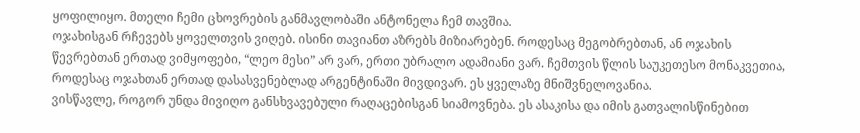ყოფილიყო. მთელი ჩემი ცხოვრების განმავლობაში ანტონელა ჩემ თავშია.
ოჯახისგან რჩევებს ყოველთვის ვიღებ. ისინი თავიანთ აზრებს მიზიარებენ. როდესაც მეგობრებთან, ან ოჯახის წევრებთან ერთად ვიმყოფები, “ლეო მესი” არ ვარ, ერთი უბრალო ადამიანი ვარ. ჩემთვის წლის საუკეთესო მონაკვეთია, როდესაც ოჯახთან ერთად დასასვენებლად არგენტინაში მივდივარ. ეს ყველაზე მნიშვნელოვანია.
ვისწავლე, როგორ უნდა მივიღო განსხვავებული რაღაცებისგან სიამოვნება. ეს ასაკისა და იმის გათვალისწინებით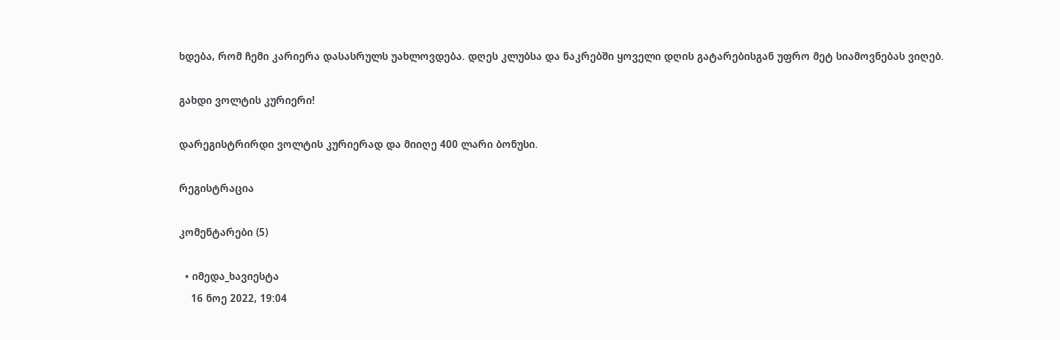ხდება, რომ ჩემი კარიერა დასასრულს უახლოვდება. დღეს კლუბსა და ნაკრებში ყოველი დღის გატარებისგან უფრო მეტ სიამოვნებას ვიღებ.

გახდი ვოლტის კურიერი!

დარეგისტრირდი ვოლტის კურიერად და მიიღე 400 ლარი ბონუსი.

რეგისტრაცია

კომენტარები (5)

  • იმედა_ხავიესტა
    16 ნოე 2022, 19:04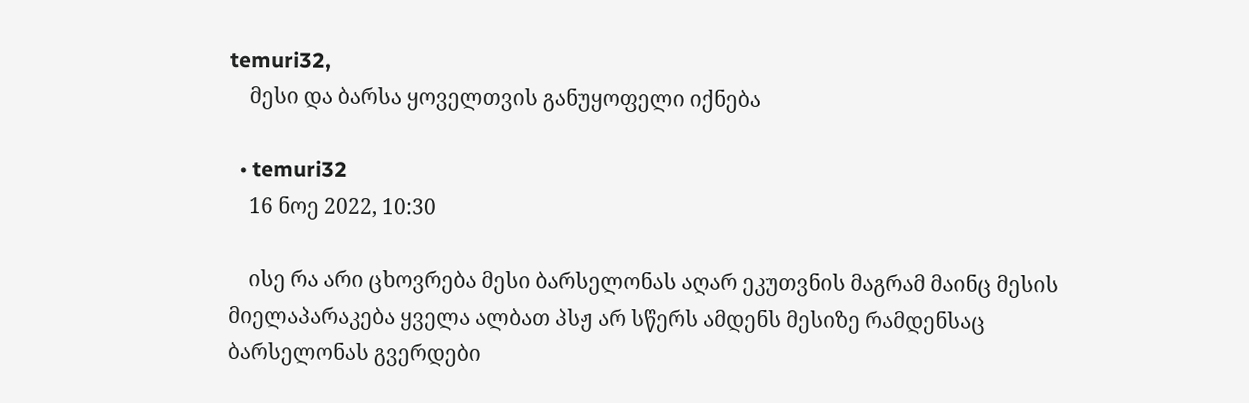temuri32,
    მესი და ბარსა ყოველთვის განუყოფელი იქნება

  • temuri32
    16 ნოე 2022, 10:30

    ისე რა არი ცხოვრება მესი ბარსელონას აღარ ეკუთვნის მაგრამ მაინც მესის მიელაპარაკება ყველა ალბათ პსჟ არ სწერს ამდენს მესიზე რამდენსაც ბარსელონას გვერდები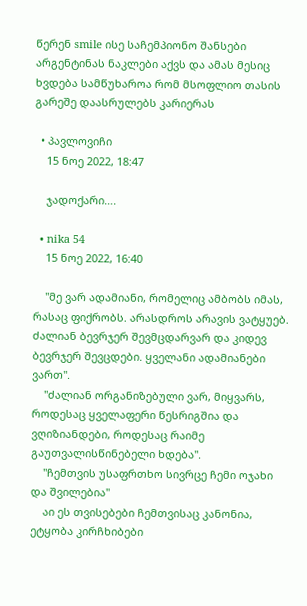წერენ smile ისე საჩემპიონო შანსები არგენტინას ნაკლები აქვს და ამას მესიც ხვდება სამწუხაროა რომ მსოფლიო თასის გარეშე დაასრულებს კარიერას

  • პავლოვიჩი
    15 ნოე 2022, 18:47

    ჯადოქარი….

  • nika 54
    15 ნოე 2022, 16:40

    "მე ვარ ადამიანი, რომელიც ამბობს იმას, რასაც ფიქრობს. არასდროს არავის ვატყუებ. ძალიან ბევრჯერ შევმცდარვარ და კიდევ ბევრჯერ შევცდები. ყველანი ადამიანები ვართ".
    "ძალიან ორგანიზებული ვარ, მიყვარს, როდესაც ყველაფერი წესრიგშია და ვღიზიანდები, როდესაც რაიმე გაუთვალისწინებელი ხდება".
    "ჩემთვის უსაფრთხო სივრცე ჩემი ოჯახი და შვილებია"
    აი ეს თვისებები ჩემთვისაც კანონია, ეტყობა კირჩხიბები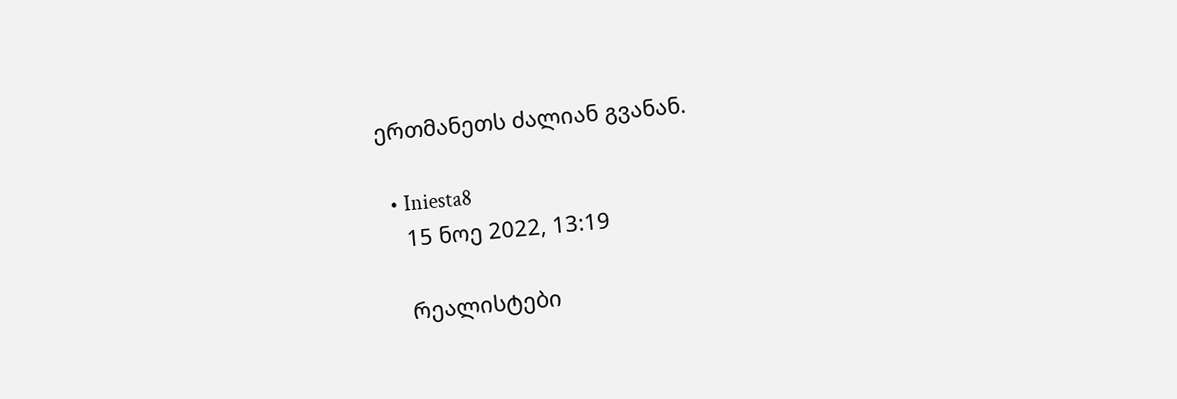ერთმანეთს ძალიან გვანან.

  • Iniesta8
    15 ნოე 2022, 13:19

    რეალისტები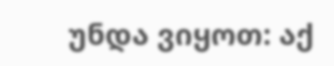უნდა ვიყოთ: აქ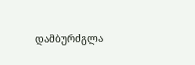დამბურძგლა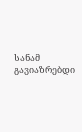სანამ გავიაზრებდი